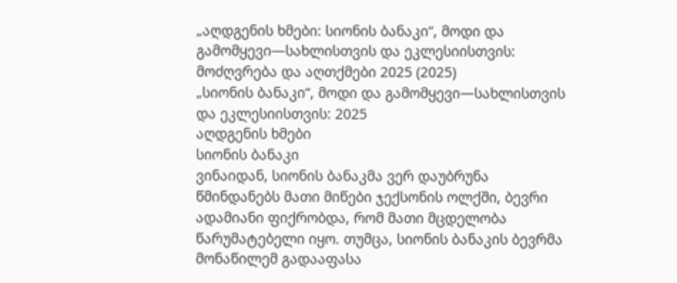„აღდგენის ხმები: სიონის ბანაკი“, მოდი და გამომყევი—სახლისთვის და ეკლესიისთვის: მოძღვრება და აღთქმები 2025 (2025)
„სიონის ბანაკი“, მოდი და გამომყევი—სახლისთვის და ეკლესიისთვის: 2025
აღდგენის ხმები
სიონის ბანაკი
ვინაიდან, სიონის ბანაკმა ვერ დაუბრუნა წმინდანებს მათი მიწები ჯექსონის ოლქში, ბევრი ადამიანი ფიქრობდა, რომ მათი მცდელობა წარუმატებელი იყო. თუმცა, სიონის ბანაკის ბევრმა მონაწილემ გადააფასა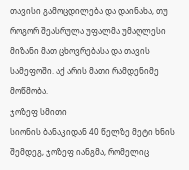თავისი გამოცდილება და დაინახა, თუ როგორ შეასრულა უფალმა უმაღლესი მიზანი მათ ცხოვრებასა და თავის სამეფოში. აქ არის მათი რამდენიმე მოწმობა.
ჯოზეფ სმითი
სიონის ბანაკიდან 40 წელზე მეტი ხნის შემდეგ, ჯოზეფ იანგმა, რომელიც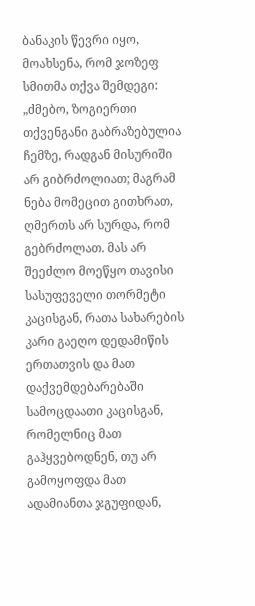ბანაკის წევრი იყო, მოახსენა, რომ ჯოზეფ სმითმა თქვა შემდეგი:
„ძმებო, ზოგიერთი თქვენგანი გაბრაზებულია ჩემზე, რადგან მისურიში არ გიბრძოლიათ; მაგრამ ნება მომეცით გითხრათ, ღმერთს არ სურდა, რომ გებრძოლათ. მას არ შეეძლო მოეწყო თავისი სასუფეველი თორმეტი კაცისგან, რათა სახარების კარი გაეღო დედამიწის ერთათვის და მათ დაქვემდებარებაში სამოცდაათი კაცისგან, რომელნიც მათ გაჰყვებოდნენ, თუ არ გამოყოფდა მათ ადამიანთა ჯგუფიდან,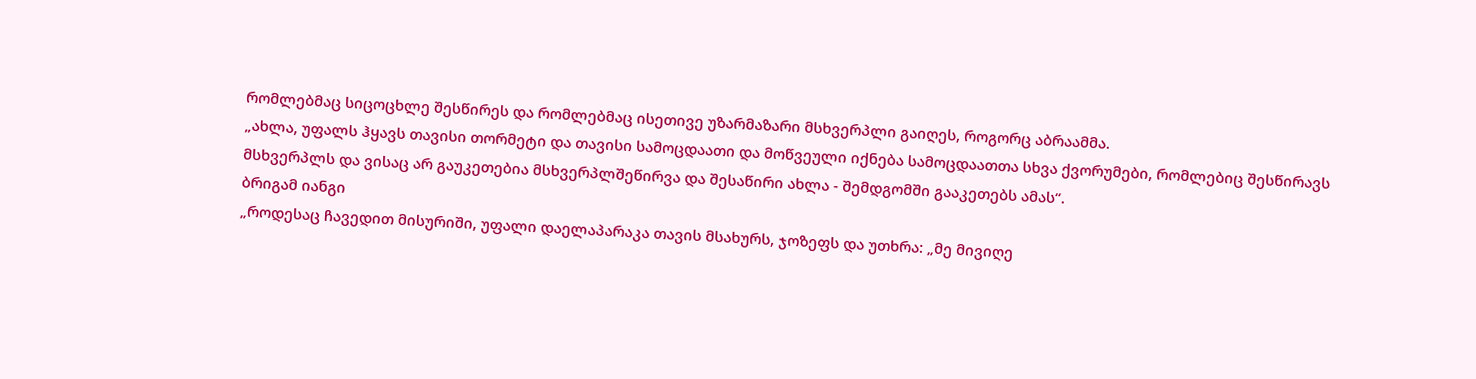რომლებმაც სიცოცხლე შესწირეს და რომლებმაც ისეთივე უზარმაზარი მსხვერპლი გაიღეს, როგორც აბრაამმა.
„ახლა, უფალს ჰყავს თავისი თორმეტი და თავისი სამოცდაათი და მოწვეული იქნება სამოცდაათთა სხვა ქვორუმები, რომლებიც შესწირავს მსხვერპლს და ვისაც არ გაუკეთებია მსხვერპლშეწირვა და შესაწირი ახლა - შემდგომში გააკეთებს ამას“.
ბრიგამ იანგი
„როდესაც ჩავედით მისურიში, უფალი დაელაპარაკა თავის მსახურს, ჯოზეფს და უთხრა: „მე მივიღე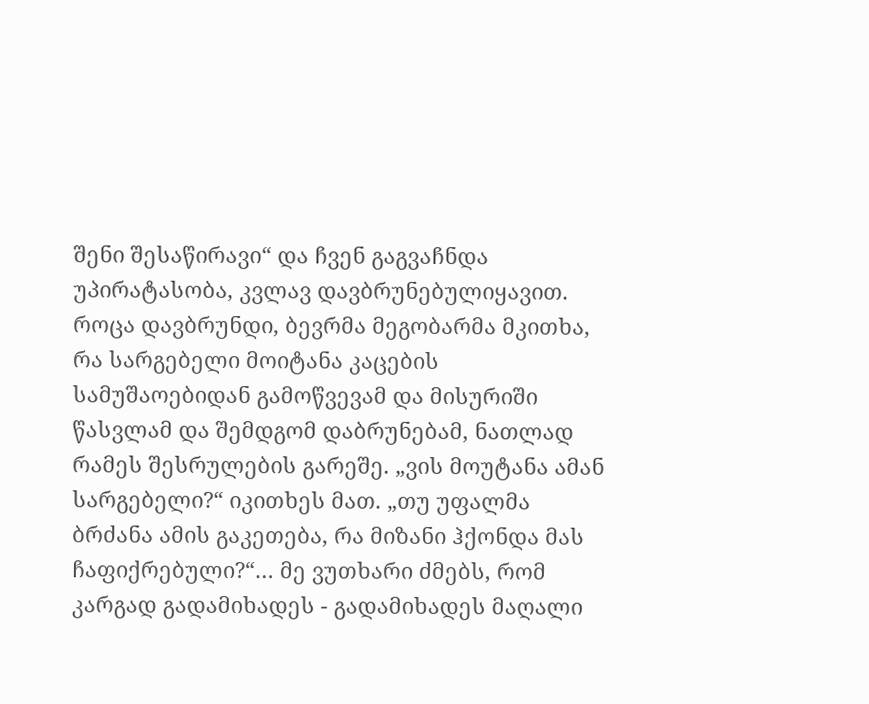შენი შესაწირავი“ და ჩვენ გაგვაჩნდა უპირატასობა, კვლავ დავბრუნებულიყავით. როცა დავბრუნდი, ბევრმა მეგობარმა მკითხა, რა სარგებელი მოიტანა კაცების სამუშაოებიდან გამოწვევამ და მისურიში წასვლამ და შემდგომ დაბრუნებამ, ნათლად რამეს შესრულების გარეშე. „ვის მოუტანა ამან სარგებელი?“ იკითხეს მათ. „თუ უფალმა ბრძანა ამის გაკეთება, რა მიზანი ჰქონდა მას ჩაფიქრებული?“… მე ვუთხარი ძმებს, რომ კარგად გადამიხადეს - გადამიხადეს მაღალი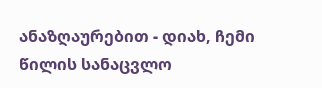ანაზღაურებით - დიახ, ჩემი წილის სანაცვლო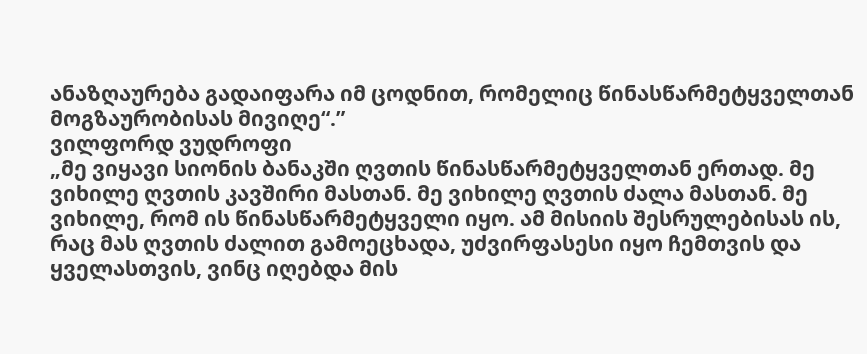ანაზღაურება გადაიფარა იმ ცოდნით, რომელიც წინასწარმეტყველთან მოგზაურობისას მივიღე“.”
ვილფორდ ვუდროფი
„მე ვიყავი სიონის ბანაკში ღვთის წინასწარმეტყველთან ერთად. მე ვიხილე ღვთის კავშირი მასთან. მე ვიხილე ღვთის ძალა მასთან. მე ვიხილე, რომ ის წინასწარმეტყველი იყო. ამ მისიის შესრულებისას ის, რაც მას ღვთის ძალით გამოეცხადა, უძვირფასესი იყო ჩემთვის და ყველასთვის, ვინც იღებდა მის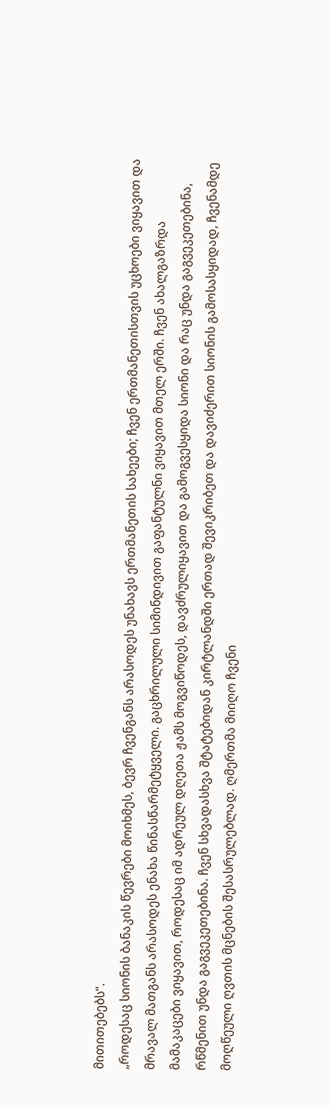მითითებებს“.
„როდესაც სიონის ბანაკის წევრები მოიხმეს, ბევრ ჩვენგანს არასოდეს უნახავს ერთმანეთის სახეები; ჩვენ ერთმანეთისთვის უცხოები ვიყავით და მრავალ მათგანს არასოდეს ენახა წინასწარმეტყველი. გაცხრილული სიმინდივით გაფანტულნი ვიყავით მთელ ერში. ჩვენ ახალგაზრდა მამაკაცები ვიყავით, როდესაც იმ ადრეულ დღეთა ჟამს მოგვიწოდეს, დავძრულიყავით და გამოგვესყიდა სიონი და რაც უნდა გაგვეკეთებინა, რწმენით უნდა გაგვეკეთებინა. ჩვენ სხვადასხვა შტატებიდან კირტლანდში ერთად შევიკრიბეთ და დავიძერით სიონის გამოსასყიდად, ჩვენამდე მოღწეული ღვთის მცნების შესასრულებლად. ღმერთმა მიიღო ჩვენი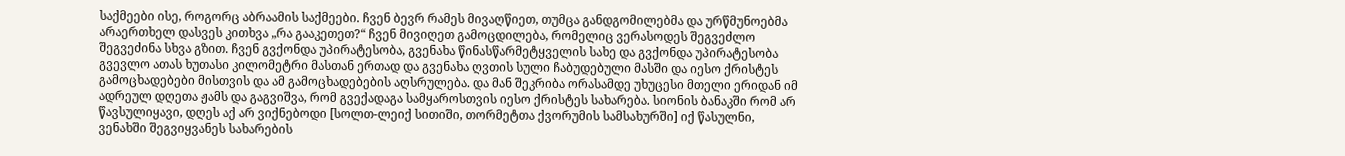საქმეები ისე, როგორც აბრაამის საქმეები. ჩვენ ბევრ რამეს მივაღწიეთ, თუმცა განდგომილებმა და ურწმუნოებმა არაერთხელ დასვეს კითხვა „რა გააკეთეთ?“ ჩვენ მივიღეთ გამოცდილება, რომელიც ვერასოდეს შეგვეძლო შეგვეძინა სხვა გზით. ჩვენ გვქონდა უპირატესობა, გვენახა წინასწარმეტყველის სახე და გვქონდა უპირატესობა გვევლო ათას ხუთასი კილომეტრი მასთან ერთად და გვენახა ღვთის სული ჩაბუდებული მასში და იესო ქრისტეს გამოცხადებები მისთვის და ამ გამოცხადებების აღსრულება. და მან შეკრიბა ორასამდე უხუცესი მთელი ერიდან იმ ადრეულ დღეთა ჟამს და გაგვიშვა, რომ გვექადაგა სამყაროსთვის იესო ქრისტეს სახარება. სიონის ბანაკში რომ არ წავსულიყავი, დღეს აქ არ ვიქნებოდი [სოლთ-ლეიქ სითიში, თორმეტთა ქვორუმის სამსახურში] იქ წასულნი, ვენახში შეგვიყვანეს სახარების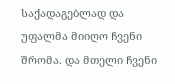საქადაგებლად და უფალმა მიიღო ჩვენი შრომა. და მთელი ჩვენი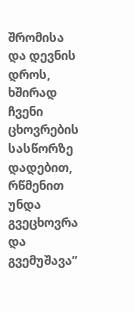შრომისა და დევნის დროს, ხშირად ჩვენი ცხოვრების სასწორზე დადებით, რწმენით უნდა გვეცხოვრა და გვემუშავა”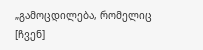„გამოცდილება, რომელიც [ჩვენ]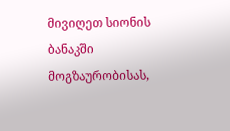მივიღეთ სიონის ბანაკში მოგზაურობისას,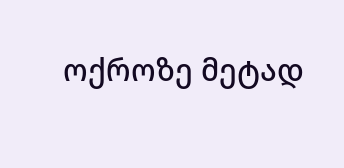ოქროზე მეტად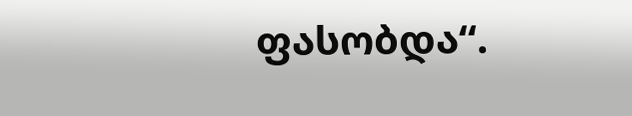ფასობდა“.